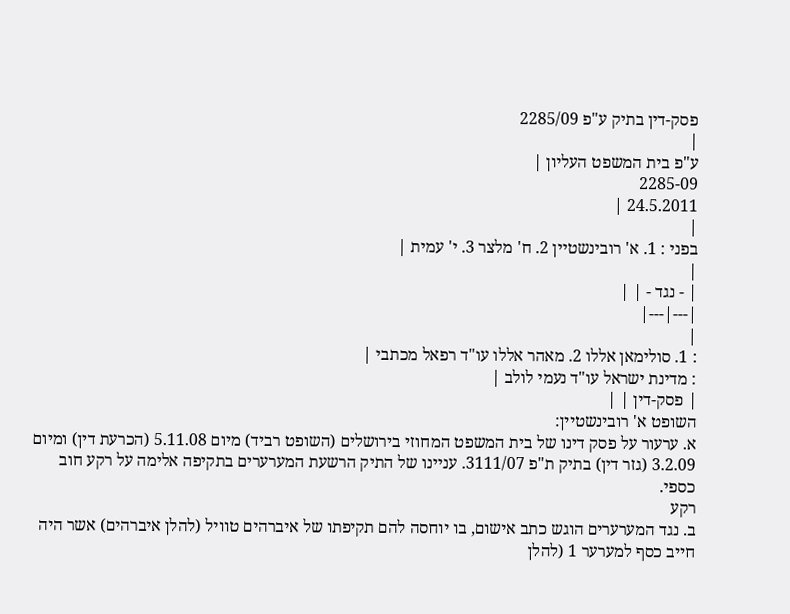פסק-דין בתיק ע"פ 2285/09
|
ע"פ בית המשפט העליון |
2285-09
24.5.2011 |
|
בפני : 1. א' רובינשטיין 2. ח' מלצר 3. י' עמית |
|
| - נגד - | |
|---|---|
|
: 1. סולימאן אללו 2. מאהר אללו עו"ד רפאל מכתבי |
: מדינת ישראל עו"ד נעמי לולב |
| פסק-דין | |
השופט א' רובינשטיין:
א. ערעור על פסק דינו של בית המשפט המחוזי בירושלים (השופט רביד) מיום 5.11.08 (הכרעת דין) ומיום 3.2.09 (גזר דין) בתיק ת"פ 3111/07. עניינו של התיק הרשעת המערערים בתקיפה אלימה על רקע חוב כספי.
רקע
ב. נגד המערערים הוגש כתב אישום, בו יוחסה להם תקיפתו של איברהים טוויל (להלן איברהים) אשר היה חייב כסף למערער 1 (להלן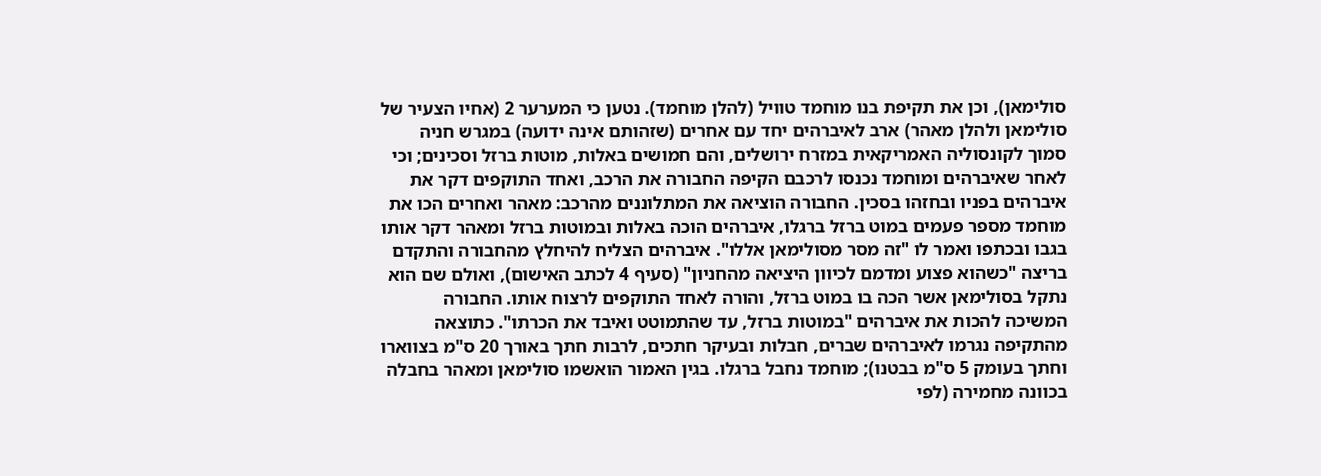סולימאן), וכן את תקיפת בנו מוחמד טוויל (להלן מוחמד). נטען כי המערער 2 (אחיו הצעיר של סולימאן ולהלן מאהר) ארב לאיברהים יחד עם אחרים (שזהותם אינה ידועה) במגרש חניה סמוך לקונסוליה האמריקאית במזרח ירושלים, והם חמושים באלות, מוטות ברזל וסכינים; וכי לאחר שאיברהים ומוחמד נכנסו לרכבם הקיפה החבורה את הרכב, ואחד התוקפים דקר את איברהים בפניו ובחזהו בסכין. החבורה הוציאה את המתלוננים מהרכב: מאהר ואחרים הכו את מוחמד מספר פעמים במוט ברזל ברגלו, איברהים הוכה באלות ובמוטות ברזל ומאהר דקר אותו בגבו ובכתפו ואמר לו "זה מסר מסולימאן אללו". איברהים הצליח להיחלץ מהחבורה והתקדם בריצה "כשהוא פצוע ומדמם לכיוון היציאה מהחניון" (סעיף 4 לכתב האישום), ואולם שם הוא נתקל בסולימאן אשר הכה בו במוט ברזל, והורה לאחד התוקפים לרצוח אותו. החבורה המשיכה להכות את איברהים "במוטות ברזל, עד שהתמוטט ואיבד את הכרתו". כתוצאה מהתקיפה נגרמו לאיברהים שברים, חבלות ובעיקר חתכים, לרבות חתך באורך 20 ס"מ בצווארו וחתך בעומק 5 ס"מ בבטנו); מוחמד נחבל ברגלו. בגין האמור הואשמו סולימאן ומאהר בחבלה בכוונה מחמירה (לפי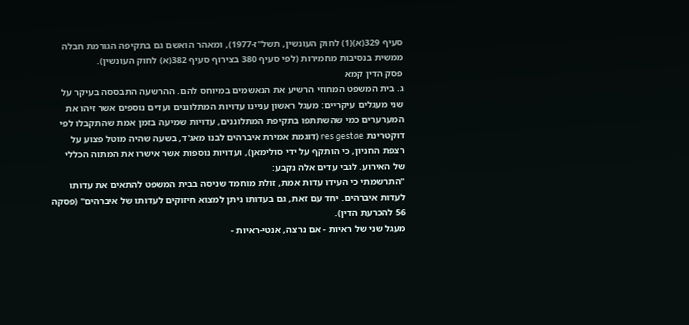סעיף 329(א)(1) לחוק העונשין, תשל"ז-1977), ומאהר הואשם גם בתקיפה הגורמת חבלה ממשית בנסיבות מחמירות (לפי סעיף 380 בצירוף סעיף 382(א) לחוק העונשין).
פסק הדין קמא
ג. בית המשפט המחוזי הרשיע את הנאשמים במיוחס להם. ההרשעה התבססה בעיקר על שני מעגלים עיקריים: מעגל ראשון עניינו עדויות המתלוננים ועדים נוספים אשר זיהו את המערערים כמי שהשתתפו בתקיפת המתלוננים, עדויות שמיעה בזמן אמת שהתקבלו לפי דוקטרינת res gestae (דוגמת אמירת איברהים לבנו מאג'ד, בשעה שהיה מוטל פצוע על רצפת החניון, כי הותקף על ידי סולימאן), ועדויות נוספות אשר אישרו את המתוה הכללי של האירוע. לגבי עדים אלה נקבע:
"התרשמתי כי העידו עדות אמת, זולת מוחמד שניסה בבית המשפט להתאים את עדותו לעדות איברהים. יחד עם זאת, גם בעדותו ניתן למצוא חיזוקים לעדותו של איברהים" (פסקה 56 להכרעת הדין).
מעגל שני של ראיות - אם נרצה, אנטי-ראיות -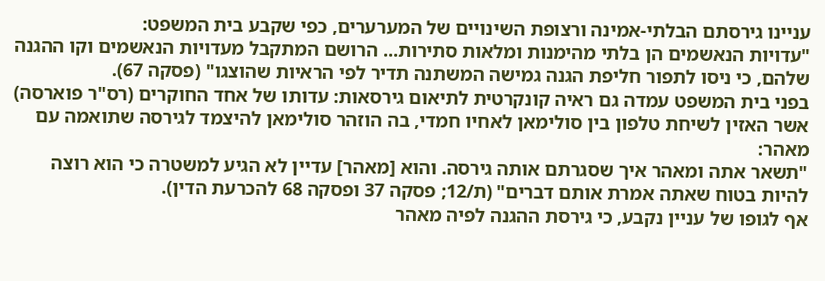עניינו גירסתם הבלתי-אמינה ורצופת השינויים של המערערים, כפי שקבע בית המשפט:
"עדויות הנאשמים הן בלתי מהימנות ומלאות סתירות... הרושם המתקבל מעדויות הנאשמים וקו ההגנה שלהם, כי ניסו לתפור חליפת הגנה גמישה המשתנה תדיר לפי הראיות שהוצגו" (פסקה 67).
בפני בית המשפט עמדה גם ראיה קונקרטית לתיאום גירסאות: עדותו של אחד החוקרים (רס"ר פוארסה) אשר האזין לשיחת טלפון בין סולימאן לאחיו חמדי, בה הוזהר סולימאן להיצמד לגירסה שתואמה עם מאהר:
"תשאר אתה ומאהר איך שסגרתם אותה גירסה. והוא [מאהר] עדיין לא הגיע למשטרה כי הוא רוצה להיות בטוח שאתה אמרת אותם דברים" (ת/12; פסקה 37 ופסקה 68 להכרעת הדין).
אף לגופו של עניין נקבע, כי גירסת ההגנה לפיה מאהר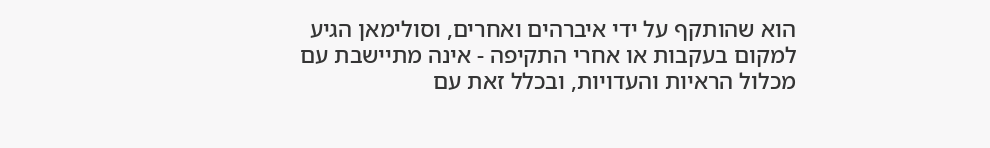הוא שהותקף על ידי איברהים ואחרים, וסולימאן הגיע למקום בעקבות או אחרי התקיפה - אינה מתיישבת עם מכלול הראיות והעדויות, ובכלל זאת עם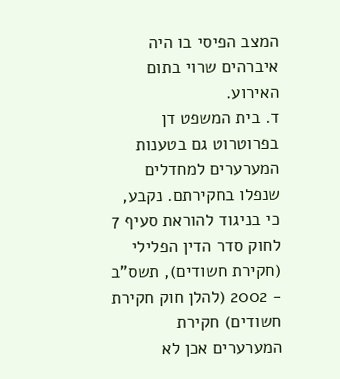המצב הפיסי בו היה איברהים שרוי בתום האירוע.
ד. בית המשפט דן בפרוטרוט גם בטענות המערערים למחדלים שנפלו בחקירתם. נקבע, כי בניגוד להוראת סעיף 7 לחוק סדר הדין הפלילי (חקירת חשודים), תשס"ב - 2002 (להלן חוק חקירת חשודים) חקירת המערערים אכן לא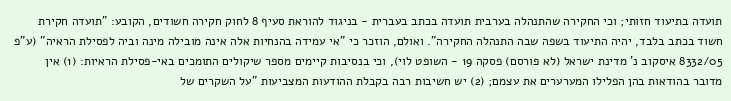תועדה בתיעוד חזותי; וכי החקירה שהתנהלה בערבית תועדה בכתב בעברית - בניגוד להוראת סעיף 8 לחוק חקירה חשודים, הקובע: "תועדה חקירת חשוד בכתב בלבד, יהיה התיעוד בשפה שבה התנהלה החקירה". ואולם, הוזכר כי "אי עמידה בהנחיות אלה אינה מובילה מינה וביה לפסילת הראיה" (ע"פ 8332/05 איסקוב נ' מדינת ישראל (לא פורסם) פסקה 19 - השופט לוי), וכי בנסיבות קיימים מספר שיקולים התומכים באי-פסילת הראיות: (1) אין מדובר בהודאות בהן הפלילו המערערים את עצמם; (2) יש חשיבות רבה בקבלת ההודעות המצביעות "על השקרים של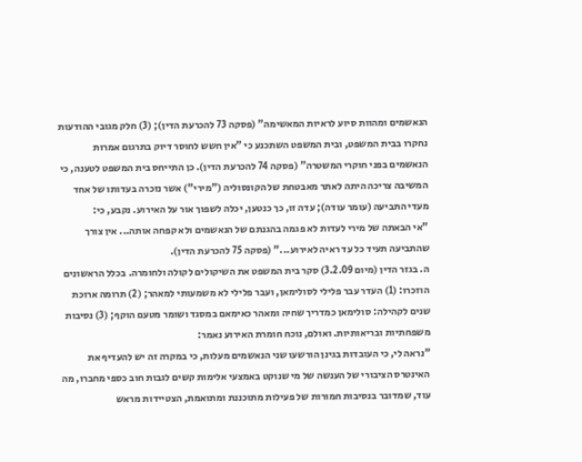הנאשמים ומהוות סיוע לראיות המאשימה" (פסקה 73 להכרעת הדין); (3) חלק מגובי ההודעות נחקרו בבית המשפט, ובית המשפט השתכנע כי "אין חשש לחוסר דיוק בתרגום אמרות הנאשמים בפני חוקרי המשטרה" (פסקה 74 להכרעת הדין). כן התייחס בית המשפט לטענה, כי המשיבה צריכה היתה לאתר מאבטחת של הקונסוליה ("מירי") אשר נזכרה בעדותו של אחד מעדי התביעה (עומר עודה); עדה זו, כך כנטען, יכלה לשפוך אור על האירוע. נקבע, כי:
"אי הבאתה של מירי לעדות לא פגמה בהגנתם של הנאשמים ולא קפחה אותה... אין צורך שהתביעה תעיד כל עד ראיה לאירוע..." (פסקה 75 להכרעת הדין).
ה. בגזר הדין (מיום 3.2.09) סקר בית המשפט את השיקולים לקולה ולחומרה. בכלל הראשונים הוזכרו: (1) העדר עבר פלילי לסולימאן, ועבר פלילי לא משמעותי למאהר; (2) תרומה ארוכת שנים לקהילה: סולימאן כמדריך שחיה ומאהר כאימאם במסגד ושומר מטעם הוקף; (3) נסיבות משפחתיות ובריאותיות. ואולם, נוכח חומרת האירוע נאמר:
"נראה לי, כי העובדות בגינן הורשעו שני הנאשמים מעלות, כי במקרה זה יש להעדיף את האינטרס הציבורי של הענשה של מי שנוקט באמצעי אלימות קשים לגבות חוב כספי מחברו, מה עוד, שמדובר בנסיבות חמורות של פעילות מתוכננת ומתואמת, הצטיידות מראש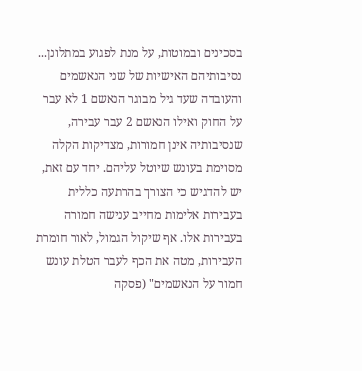בסכינים ובמוטות, על מנת לפגוע במתלונן...
נסיבותיהם האישיות של שני הנאשמים והעובדה שעד גיל מבוגר הנאשם 1 לא עבר על החוק ואילו הנאשם 2 עבר עבירה, שנסיבותיה אינן חמורות, מצדיקות הקלה מסוימת בעונש שיוטל עליהם. יחד עם זאת, יש להדגיש כי הצורך בהרתעה כללית בעבירות אלימות מחייב ענישה חמורה בעבירות אלו. אף שיקול הגמול, לאור חומרת העבירות, מטה את הכף לעבר הטלת עונש חמור על הנאשמים" (פסקה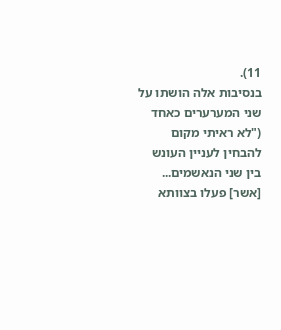11).
בנסיבות אלה הושתו על שני המערערים כאחד ("לא ראיתי מקום להבחין לעניין העונש בין שני הנאשמים... [אשר] פעלו בצוותא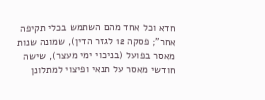חדא וכל אחד מהם השתמש בכלי תקיפה אחר"; פסקה 12 לגזר הדין), שמונה שנות מאסר בפועל (בניכוי ימי מעצר), שישה חודשי מאסר על תנאי ופיצוי למתלונן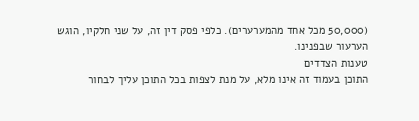(50,000 מכל אחד מהמערערים). כלפי פסק דין זה, על שני חלקיו, הוגש הערעור שבפנינו.
טענות הצדדים
התוכן בעמוד זה אינו מלא, על מנת לצפות בכל התוכן עליך לבחור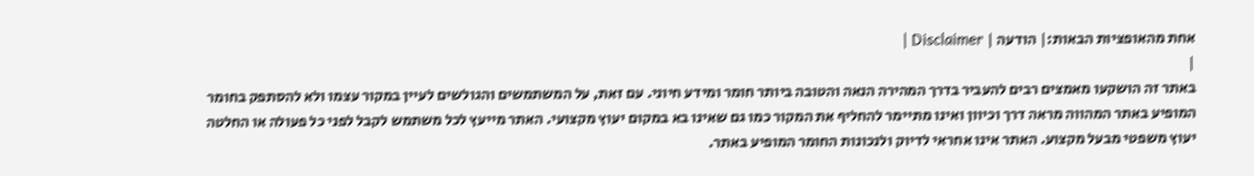אחת מהאופציות הבאות:| הודעה | Disclaimer |
|
באתר זה הושקעו מאמצים רבים להעביר בדרך המהירה הנאה והטובה ביותר חומר ומידע חיוני. עם זאת, על המשתמשים והגולשים לעיין במקור עצמו ולא להסתפק בחומר המופיע באתר המהווה מראה דרך וכיוון ואינו מתיימר להחליף את המקור כמו גם שאינו בא במקום יעוץ מקצועי. האתר מייעץ לכל משתמש לקבל לפני כל פעולה או החלטה יעוץ משפטי מבעל מקצוע. האתר אינו אחראי לדיוק ולנכונות החומר המופיע באתר.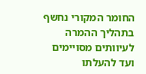החומר המקורי נחשף בתהליך ההמרה לעיוותים מסויימים ועד להעלתו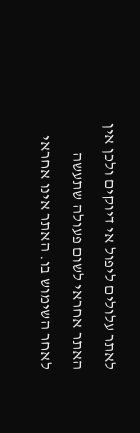לאתר עלולים ליפול אי דיוקים ולכן אין האתר אחראי לשום פעולה שתעשה לאחר השימוש בו. האתר אינו אחראי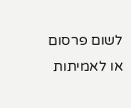לשום פרסום או לאמיתות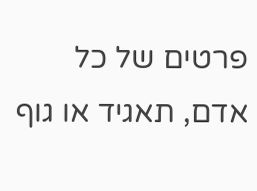פרטים של כל אדם, תאגיד או גוף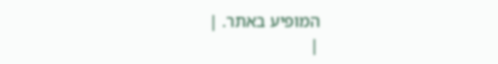המופיע באתר. |
|